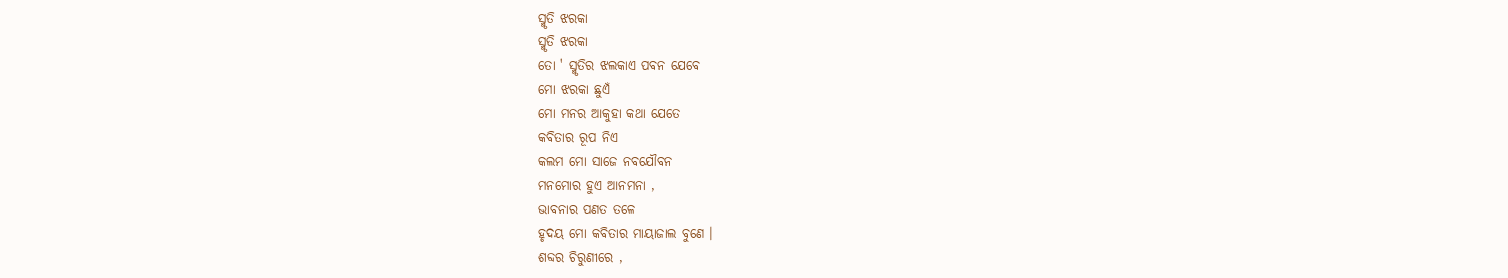ସ୍ମୃତି ଝରକା
ସ୍ମୃତି ଝରକା
ତୋ ' ସ୍ମୃତିର ଝଲକାଏ ପବନ ଯେବେ
ମୋ ଝରକା ଛୁଏଁ
ମୋ ମନର ଆକୁହା କଥା ଯେତେ
କବିତାର ରୂପ ନିଏ
କଲମ ମୋ ସାଜେ ନବଯୌବନ
ମନମୋର ହୁଏ ଆନମନା ,
ଭାବନାର ପଣତ ତଳେ
ହୃଦୟ ମୋ କବିତାର ମାୟାଜାଲ ବୁଣେ ।
ଶବ୍ଦର ଚିରୁଣୀରେ ,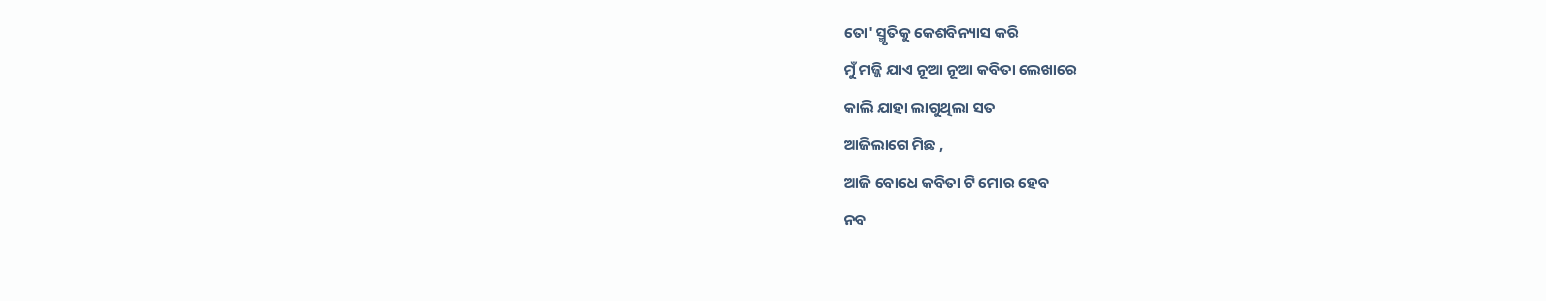ତୋ' ସ୍ମୃତିକୁ କେଶବିନ୍ୟାସ କରି
ମୁଁ ମଜ୍ଜି ଯାଏ ନୂଆ ନୂଆ କବିତା ଲେଖାରେ
କାଲି ଯାହା ଲାଗୁଥିଲା ସତ
ଆଜିଲାଗେ ମିଛ ,
ଆଜି ବୋଧେ କବିତା ଟି ମୋର ହେବ
ନବ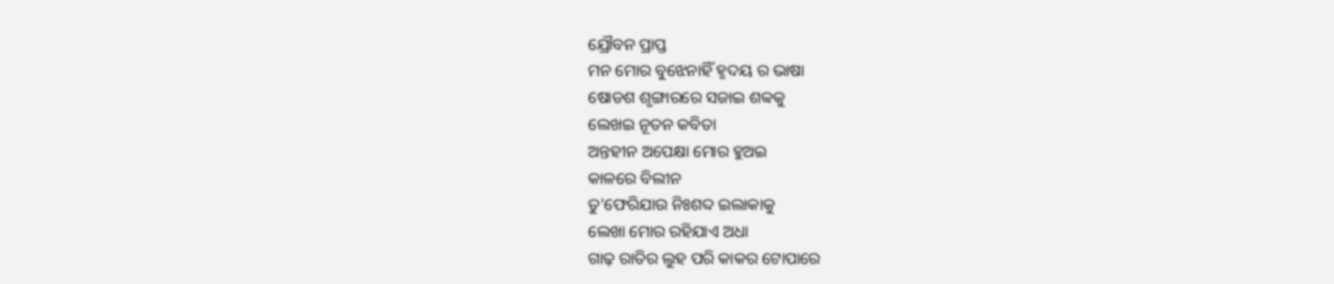ଯ୍ରୌବନ ପ୍ରାପ୍ତ
ମନ ମୋର ବୁଝେନାହିଁ ହୃଦୟ ର ଭାଷା
ଷୋଡଶ ଶୃଙ୍ଗାରରେ ସଜାଇ ଶବ୍ବକୁ
ଲେଖଇ ନୂତନ କବିତା
ଅନ୍ତହୀନ ଅପେକ୍ଷା ମୋର ହୁଅଇ
କାଳରେ ବିଲୀନ
ତୁ'ଫେରିଯାଉ ନିଃଶବ୍ଦ ଇଲାକାକୁ
ଲେଖା ମୋର ରହିଯାଏ ଅଧା
ଗାଢ଼ ରାତିର ଲୁହ ପରି କାକର ଟୋପାରେ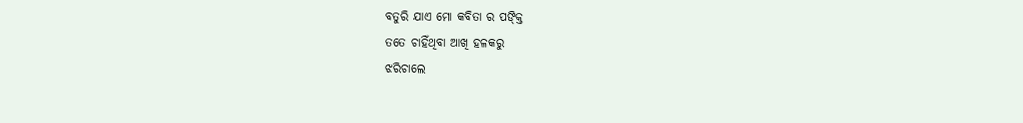ବତୁରି ଯାଏ ମୋ କବିତା ର ପଙ୍କ୍ତି
ତତେ ଚାହିଁଥିବା ଆଖି ହଳକରୁ
ଝରିଚାଲେ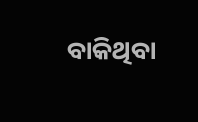ବାକିଥିବା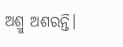ଅଶ୍ରୁ ଅଶରନ୍ତି।